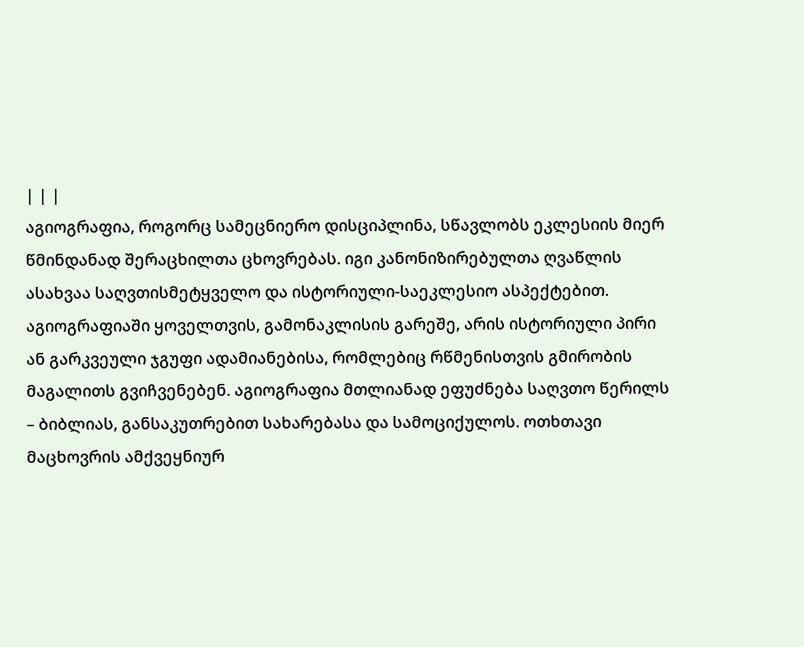| | |
აგიოგრაფია, როგორც სამეცნიერო დისციპლინა, სწავლობს ეკლესიის მიერ წმინდანად შერაცხილთა ცხოვრებას. იგი კანონიზირებულთა ღვაწლის ასახვაა საღვთისმეტყველო და ისტორიული-საეკლესიო ასპექტებით. აგიოგრაფიაში ყოველთვის, გამონაკლისის გარეშე, არის ისტორიული პირი ან გარკვეული ჯგუფი ადამიანებისა, რომლებიც რწმენისთვის გმირობის მაგალითს გვიჩვენებენ. აგიოგრაფია მთლიანად ეფუძნება საღვთო წერილს – ბიბლიას, განსაკუთრებით სახარებასა და სამოციქულოს. ოთხთავი მაცხოვრის ამქვეყნიურ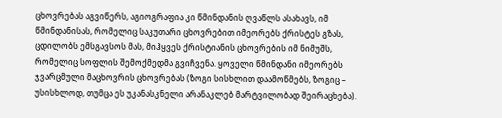ცხოვრებას აგვიწერს, აგიოგრაფია კი წმინდანის ღვაწლს ასახავს, იმ წმინდანისას, რომელიც საკუთარი ცხოვრებით იმეორებს ქრისტეს გზას, ცდილობს ემსგავსოს მას, მიჰყვეს ქრისტიანის ცხოვრების იმ ნიმუშს, რომელიც სოფლის შემოქმედმა გვიჩვენა. ყოველი წმინდანი იმეორებს ჯვარცმული მაცხოვრის ცხოვრებას (ზოგი სისხლით დაამოწმებს, ზოგიც – უსისხლოდ, თუმცა ეს უკანასკნელი არანაკლებ მარტვილობად შეირაცხება).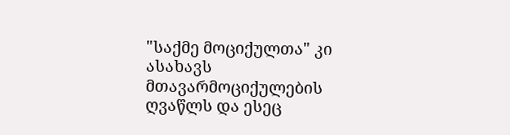"საქმე მოციქულთა" კი ასახავს მთავარმოციქულების ღვაწლს და ესეც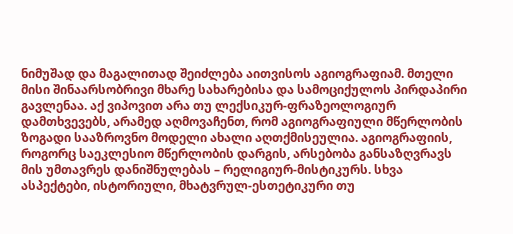ნიმუშად და მაგალითად შეიძლება აითვისოს აგიოგრაფიამ. მთელი მისი შინაარსობრივი მხარე სახარებისა და სამოციქულოს პირდაპირი გავლენაა. აქ ვიპოვით არა თუ ლექსიკურ-ფრაზეოლოგიურ დამთხვევებს, არამედ აღმოვაჩენთ, რომ აგიოგრაფიული მწერლობის ზოგადი სააზროვნო მოდელი ახალი აღთქმისეულია. აგიოგრაფიის, როგორც საეკლესიო მწერლობის დარგის, არსებობა განსაზღვრავს მის უმთავრეს დანიშნულებას – რელიგიურ-მისტიკურს. სხვა ასპექტები, ისტორიული, მხატვრულ-ესთეტიკური თუ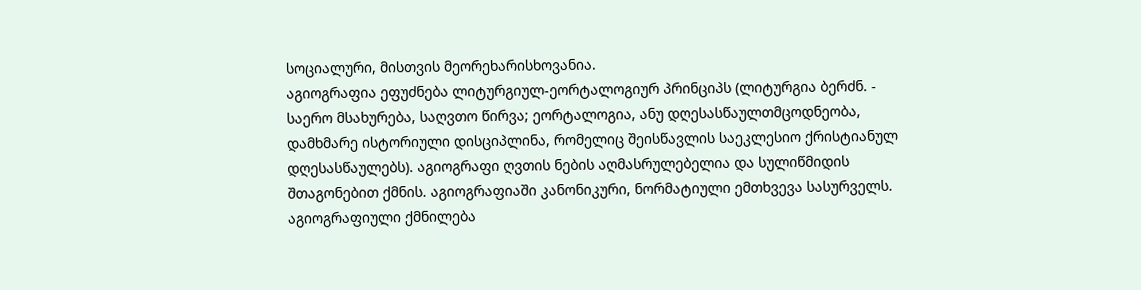სოციალური, მისთვის მეორეხარისხოვანია.
აგიოგრაფია ეფუძნება ლიტურგიულ-ეორტალოგიურ პრინციპს (ლიტურგია ბერძნ. - საერო მსახურება, საღვთო წირვა; ეორტალოგია, ანუ დღესასწაულთმცოდნეობა, დამხმარე ისტორიული დისციპლინა, რომელიც შეისწავლის საეკლესიო ქრისტიანულ დღესასწაულებს). აგიოგრაფი ღვთის ნების აღმასრულებელია და სულიწმიდის შთაგონებით ქმნის. აგიოგრაფიაში კანონიკური, ნორმატიული ემთხვევა სასურველს. აგიოგრაფიული ქმნილება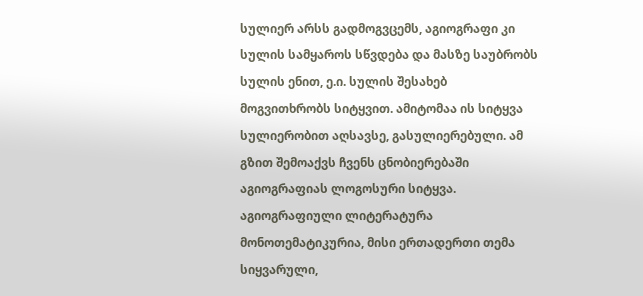სულიერ არსს გადმოგვცემს, აგიოგრაფი კი სულის სამყაროს სწვდება და მასზე საუბრობს სულის ენით, ე.ი. სულის შესახებ მოგვითხრობს სიტყვით. ამიტომაა ის სიტყვა სულიერობით აღსავსე, გასულიერებული. ამ გზით შემოაქვს ჩვენს ცნობიერებაში აგიოგრაფიას ლოგოსური სიტყვა. აგიოგრაფიული ლიტერატურა მონოთემატიკურია, მისი ერთადერთი თემა სიყვარული,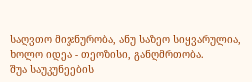საღვთო მიჯნურობა, ანუ საზეო სიყვარულია, ხოლო იდეა - თეოზისი, განღმრთობა.
შუა საუკუნეების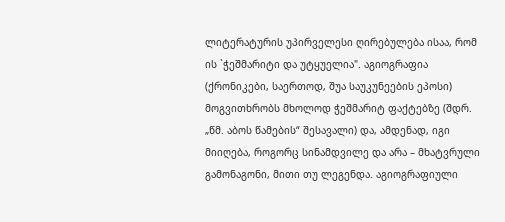ლიტერატურის უპირველესი ღირებულება ისაა, რომ ის `ჭეშმარიტი და უტყუელია". აგიოგრაფია (ქრონიკები, საერთოდ, შუა საუკუნეების ეპოსი) მოგვითხრობს მხოლოდ ჭეშმარიტ ფაქტებზე (შდრ. „წმ. აბოს წამების“ შესავალი) და, ამდენად, იგი მიიღება, როგორც სინამდვილე და არა – მხატვრული გამონაგონი, მითი თუ ლეგენდა. აგიოგრაფიული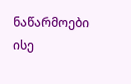ნაწარმოები ისე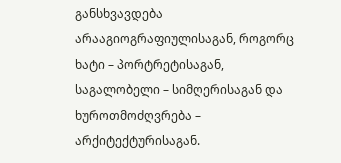განსხვავდება არააგიოგრაფიულისაგან, როგორც ხატი – პორტრეტისაგან, საგალობელი – სიმღერისაგან და ხუროთმოძღვრება – არქიტექტურისაგან.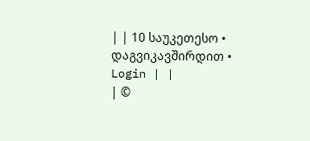| | 10 საუკეთესო • დაგვიკავშირდით • Login | |
| ©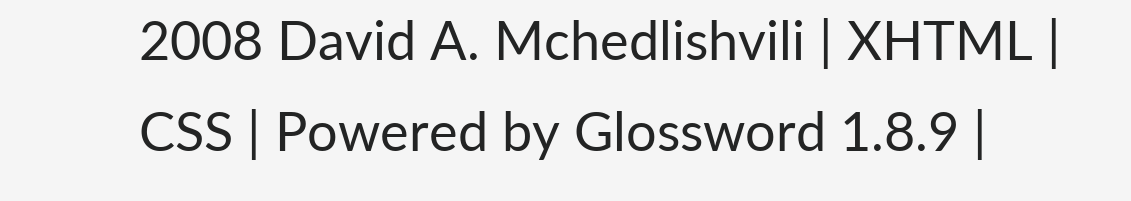2008 David A. Mchedlishvili | XHTML | CSS | Powered by Glossword 1.8.9 |